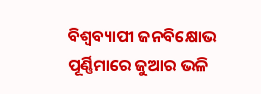ବିଶ୍ୱବ୍ୟାପୀ ଜନବିକ୍ଷୋଭ ପୂର୍ଣ୍ଣିମାରେ ଜୁଆର ଭଳି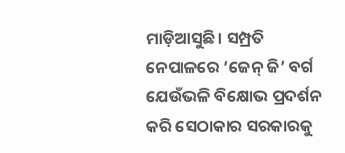ମାଡ଼ିଆସୁଛି। ସମ୍ପ୍ରତି ନେପାଳରେ ‘ଜେନ୍ ଜି’ ବର୍ଗ ଯେଉଁଭଳି ବିକ୍ଷୋଭ ପ୍ରଦର୍ଶନ କରି ସେଠାକାର ସରକାରକୁ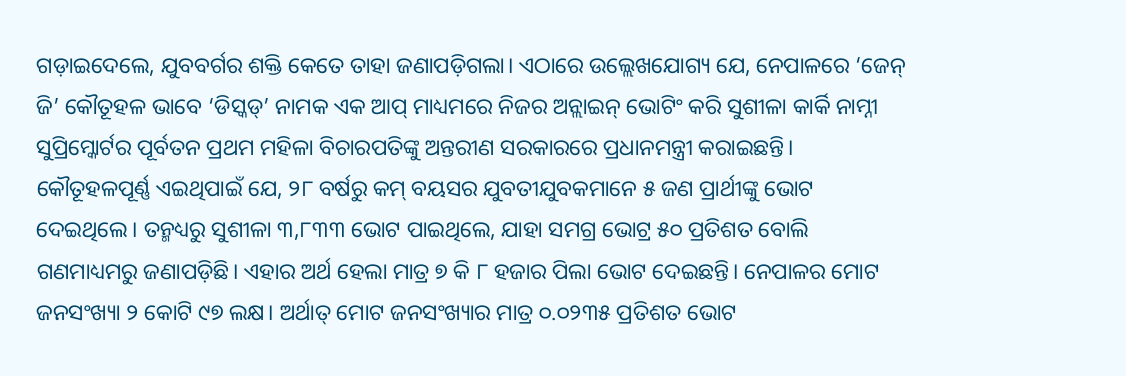ଗଡ଼ାଇଦେଲେ, ଯୁବବର୍ଗର ଶକ୍ତି କେତେ ତାହା ଜଣାପଡ଼ିଗଲା। ଏଠାରେ ଉଲ୍ଲେଖଯୋଗ୍ୟ ଯେ, ନେପାଳରେ ‘ଜେନ୍ ଜି’ କୌତୂହଳ ଭାବେ ‘ଡିସ୍କଡ୍’ ନାମକ ଏକ ଆପ୍ ମାଧ୍ୟମରେ ନିଜର ଅନ୍ଲାଇନ୍ ଭୋଟିଂ କରି ସୁଶୀଳା କାର୍କି ନାମ୍ନୀ ସୁପ୍ରିମ୍କୋର୍ଟର ପୂର୍ବତନ ପ୍ରଥମ ମହିଳା ବିଚାରପତିଙ୍କୁ ଅନ୍ତରୀଣ ସରକାରରେ ପ୍ରଧାନମନ୍ତ୍ରୀ କରାଇଛନ୍ତି। କୌତୂହଳପୂର୍ଣ୍ଣ ଏଇଥିପାଇଁ ଯେ, ୨୮ ବର୍ଷରୁ କମ୍ ବୟସର ଯୁବତୀଯୁବକମାନେ ୫ ଜଣ ପ୍ରାର୍ଥୀଙ୍କୁ ଭୋଟ ଦେଇଥିଲେ। ତନ୍ମଧ୍ୟରୁ ସୁଶୀଳା ୩,୮୩୩ ଭୋଟ ପାଇଥିଲେ, ଯାହା ସମଗ୍ର ଭୋଟ୍ର ୫୦ ପ୍ରତିଶତ ବୋଲି ଗଣମାଧ୍ୟମରୁ ଜଣାପଡ଼ିଛି। ଏହାର ଅର୍ଥ ହେଲା ମାତ୍ର ୭ କି ୮ ହଜାର ପିଲା ଭୋଟ ଦେଇଛନ୍ତି। ନେପାଳର ମୋଟ ଜନସଂଖ୍ୟା ୨ କୋଟି ୯୭ ଲକ୍ଷ। ଅର୍ଥାତ୍ ମୋଟ ଜନସଂଖ୍ୟାର ମାତ୍ର ୦.୦୨୩୫ ପ୍ରତିଶତ ଭୋଟ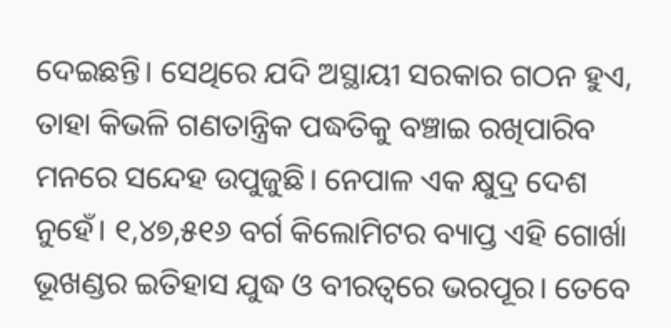ଦେଇଛନ୍ତି। ସେଥିରେ ଯଦି ଅସ୍ଥାୟୀ ସରକାର ଗଠନ ହୁଏ, ତାହା କିଭଳି ଗଣତାନ୍ତ୍ରିକ ପଦ୍ଧତିକୁ ବଞ୍ଚାଇ ରଖିପାରିବ ମନରେ ସନ୍ଦେହ ଉପୁଜୁଛି। ନେପାଳ ଏକ କ୍ଷୁଦ୍ର ଦେଶ ନୁହେଁ। ୧,୪୭,୫୧୬ ବର୍ଗ କିଲୋମିଟର ବ୍ୟାପ୍ତ ଏହି ଗୋର୍ଖା ଭୂଖଣ୍ଡର ଇତିହାସ ଯୁଦ୍ଧ ଓ ବୀରତ୍ୱରେ ଭରପୂର। ତେବେ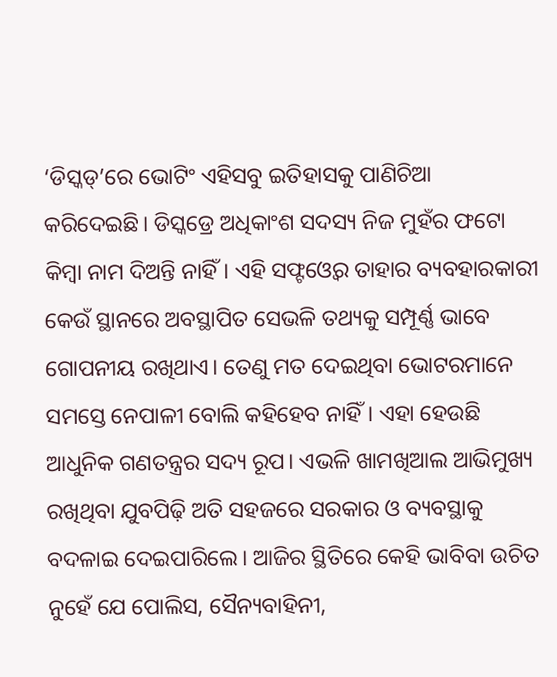‘ଡିସ୍କଡ୍’ରେ ଭୋଟିଂ ଏହିସବୁ ଇତିହାସକୁ ପାଣିଚିଆ କରିଦେଇଛି। ଡିସ୍କଡ୍ରେ ଅଧିକାଂଶ ସଦସ୍ୟ ନିଜ ମୁହଁର ଫଟୋ କିମ୍ବା ନାମ ଦିଅନ୍ତି ନାହିଁ। ଏହି ସଫ୍ଟଓ୍ବେର ତାହାର ବ୍ୟବହାରକାରୀ କେଉଁ ସ୍ଥାନରେ ଅବସ୍ଥାପିତ ସେଭଳି ତଥ୍ୟକୁ ସମ୍ପୂର୍ଣ୍ଣ ଭାବେ ଗୋପନୀୟ ରଖିଥାଏ। ତେଣୁ ମତ ଦେଇଥିବା ଭୋଟରମାନେ ସମସ୍ତେ ନେପାଳୀ ବୋଲି କହିହେବ ନାହିଁ। ଏହା ହେଉଛି ଆଧୁନିକ ଗଣତନ୍ତ୍ରର ସଦ୍ୟ ରୂପ। ଏଭଳି ଖାମଖିଆଲ ଆଭିମୁଖ୍ୟ ରଖିଥିବା ଯୁବପିଢ଼ି ଅତି ସହଜରେ ସରକାର ଓ ବ୍ୟବସ୍ଥାକୁ ବଦଳାଇ ଦେଇପାରିଲେ। ଆଜିର ସ୍ଥିତିରେ କେହି ଭାବିବା ଉଚିତ ନୁହେଁ ଯେ ପୋଲିସ, ସୈନ୍ୟବାହିନୀ,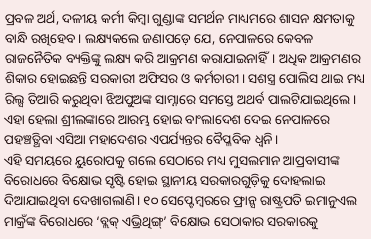ପ୍ରବଳ ଅର୍ଥ, ଦଳୀୟ କର୍ମୀ କିମ୍ବା ଗୁଣ୍ଡାଙ୍କ ସମର୍ଥନ ମାଧ୍ୟମରେ ଶାସନ କ୍ଷମତାକୁ ବାନ୍ଧି ରଖିହେବ। ଲକ୍ଷ୍ୟକଲେ ଜଣାପଡ଼େ ଯେ, ନେପାଳରେ କେବଳ ରାଜନୈତିକ ବ୍ୟକ୍ତିଙ୍କୁ ଲକ୍ଷ୍ୟ କରି ଆକ୍ରମଣ କରାଯାଇନାହିଁ। ଅଧିକ ଆକ୍ରମଣର ଶିକାର ହୋଇଛନ୍ତି ସରକାରୀ ଅଫିସର ଓ କର୍ମଚାରୀ। ସଶସ୍ତ୍ର ପୋଲିସ ଥାଇ ମଧ୍ୟ ରିଲ୍ସ ତିଆରି କରୁଥିବା ଝିଅପୁଅଙ୍କ ସାମ୍ନାରେ ସମସ୍ତେ ଅଥର୍ବ ପାଲଟିଯାଇଥିଲେ। ଏହା ହେଲା ଶ୍ରୀଲଙ୍କାରେ ଆରମ୍ଭ ହୋଇ ବାଂଲାଦେଶ ଦେଇ ନେପାଳରେ ପହଞ୍ଚତ୍ଥିବା ଏସିଆ ମହାଦେଶର ଏପର୍ଯ୍ୟନ୍ତର ବୈପ୍ଳବିକ ଧ୍ୱନି।
ଏହି ସମୟରେ ୟୁରୋପକୁ ଗଲେ ସେଠାରେ ମଧ୍ୟ ମୁସଲମାନ ଆପ୍ରବାସୀଙ୍କ ବିରୋଧରେ ବିକ୍ଷୋଭ ସୃଷ୍ଟି ହୋଇ ସ୍ଥାନୀୟ ସରକାରଗୁଡ଼ିକୁ ଦୋହଲାଇ ଦିଆଯାଇଥିବା ଦେଖାଗଲାଣି। ୧୦ ସେପ୍ଟେମ୍ବରରେ ଫ୍ରାନ୍ସ ରାଷ୍ଟ୍ରପତି ଇମାନୁଏଲ ମାକ୍ରଁଙ୍କ ବିରୋଧରେ ‘ବ୍ଲକ୍ ଏଭ୍ରିଥିଙ୍ଗ୍’ ବିକ୍ଷୋଭ ସେଠାକାର ସରକାରକୁ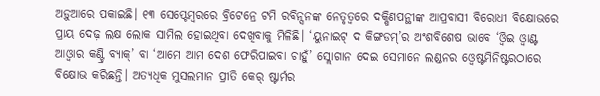ଅଡ଼ୁଆରେ ପକାଇଛି। ୧୩ ସେପ୍ଟେମ୍ବରରେ ବ୍ରିଟେନ୍ରେ ଟମି ରବିନ୍ସନଙ୍କ ନେତୃତ୍ୱରେ ଦକ୍ଷିଣପନ୍ଥୀଙ୍କ ଆପ୍ରବାସୀ ବିରୋଧୀ ବିକ୍ଷୋଭରେ ପ୍ରାୟ ଦେଢ଼ ଲକ୍ଷ ଲୋକ ସାମିଲ ହୋଇଥିବା ଦେଖିବାକୁ ମିଳିଛି। ‘ୟୁନାଇଟ୍ ଦ କିଙ୍ଗଡମ୍’ର ଅଂଶବିଶେଷ ଭାବେ ‘ଓ୍ବିଇ ଓ୍ବାଣ୍ଟ ଆଓ୍ବାର କଣ୍ଟ୍ରି ବ୍ୟାକ୍’ ବା ‘ଆମେ ଆମ ଦେଶ ଫେରିପାଇବା ଚାହୁଁ’ ସ୍ଲୋଗାନ ଦେଇ ସେମାନେ ଲଣ୍ଡନର ଓ୍ବେଷ୍ଟମିନିଷ୍ଟରଠାରେ ବିକ୍ଷୋଭ କରିଛନ୍ତି। ଅତ୍ୟଧିକ ମୁସଲମାନ ପ୍ରୀତି କେର୍ ଷ୍ଟାର୍ମର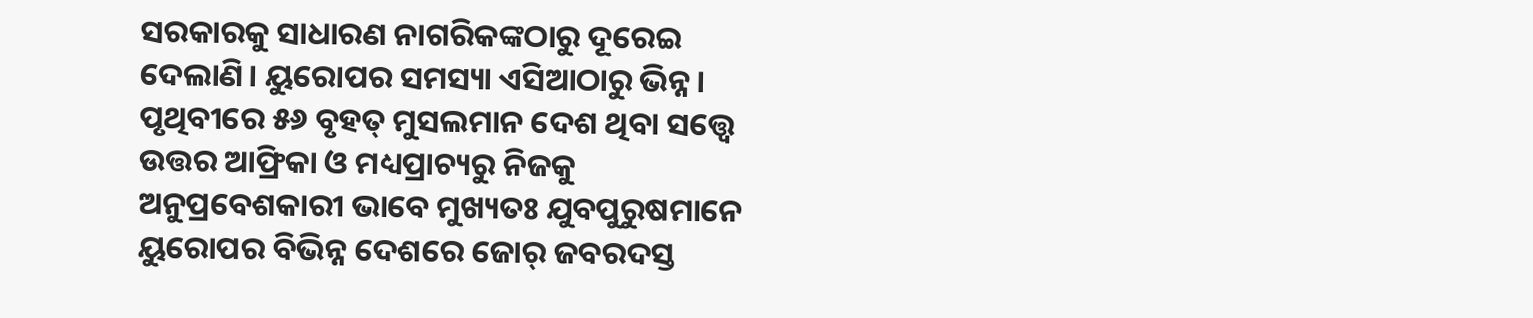ସରକାରକୁ ସାଧାରଣ ନାଗରିକଙ୍କଠାରୁ ଦୂରେଇ ଦେଲାଣି। ୟୁରୋପର ସମସ୍ୟା ଏସିଆଠାରୁ ଭିନ୍ନ। ପୃଥିବୀରେ ୫୬ ବୃହତ୍ ମୁସଲମାନ ଦେଶ ଥିବା ସତ୍ତ୍ୱେ ଉତ୍ତର ଆଫ୍ରିକା ଓ ମଧ୍ୟପ୍ରାଚ୍ୟରୁ ନିଜକୁ ଅନୁପ୍ରବେଶକାରୀ ଭାବେ ମୁଖ୍ୟତଃ ଯୁବପୁରୁଷମାନେ ୟୁରୋପର ବିଭିନ୍ନ ଦେଶରେ ଜୋର୍ ଜବରଦସ୍ତ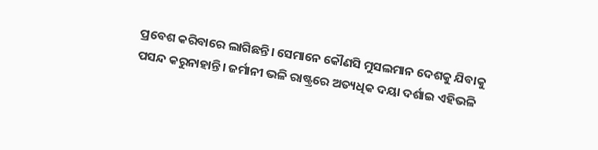ପ୍ରବେଶ କରିବାରେ ଲାଗିଛନ୍ତି। ସେମାନେ କୌଣସି ମୁସଲମାନ ଦେଶକୁ ଯିବାକୁ ପସନ୍ଦ କରୁନାହାନ୍ତି। ଜର୍ମାନୀ ଭଳି ରାଷ୍ଟ୍ରରେ ଅତ୍ୟଧିକ ଦୟା ଦର୍ଶାଇ ଏହିଭଳି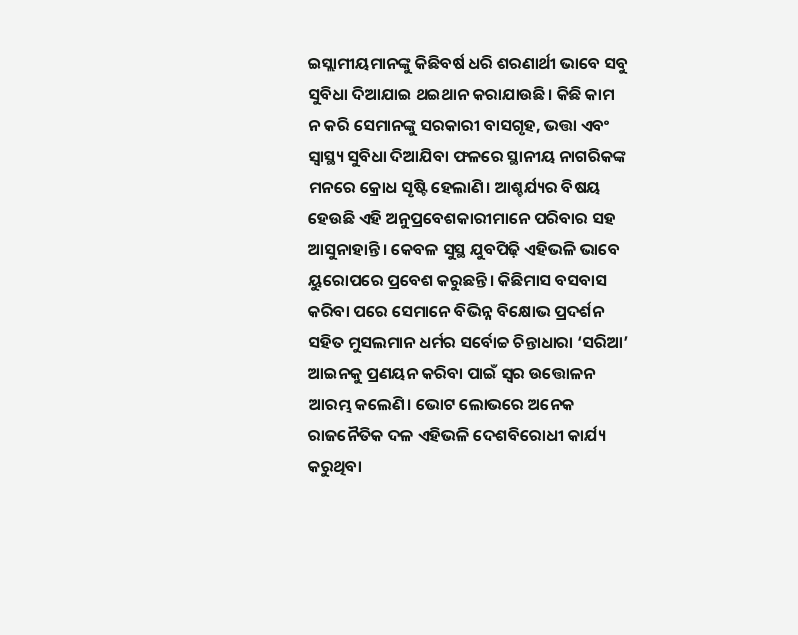ଇସ୍ଲାମୀୟମାନଙ୍କୁ କିଛିବର୍ଷ ଧରି ଶରଣାର୍ଥୀ ଭାବେ ସବୁ ସୁବିଧା ଦିଆଯାଇ ଥଇଥାନ କରାଯାଉଛି। କିଛି କାମ ନ କରି ସେମାନଙ୍କୁ ସରକାରୀ ବାସଗୃହ, ଭତ୍ତା ଏବଂ ସ୍ବାସ୍ଥ୍ୟ ସୁବିଧା ଦିଆଯିବା ଫଳରେ ସ୍ଥାନୀୟ ନାଗରିକଙ୍କ ମନରେ କ୍ରୋଧ ସୃଷ୍ଟି ହେଲାଣି। ଆଶ୍ଚର୍ଯ୍ୟର ବିଷୟ ହେଉଛି ଏହି ଅନୁପ୍ରବେଶକାରୀମାନେ ପରିବାର ସହ ଆସୁନାହାନ୍ତି। କେବଳ ସୁସ୍ଥ ଯୁବପିଢ଼ି ଏହିଭଳି ଭାବେ ୟୁରୋପରେ ପ୍ରବେଶ କରୁଛନ୍ତି। କିଛିମାସ ବସବାସ କରିବା ପରେ ସେମାନେ ବିଭିନ୍ନ ବିକ୍ଷୋଭ ପ୍ରଦର୍ଶନ ସହିତ ମୁସଲମାନ ଧର୍ମର ସର୍ବୋଚ୍ଚ ଚିନ୍ତାଧାରା ‘ସରିଆ’ ଆଇନକୁ ପ୍ରଣୟନ କରିବା ପାଇଁ ସ୍ବର ଉତ୍ତୋଳନ ଆରମ୍ଭ କଲେଣି। ଭୋଟ ଲୋଭରେ ଅନେକ ରାଜନୈତିକ ଦଳ ଏହିଭଳି ଦେଶବିରୋଧୀ କାର୍ଯ୍ୟ କରୁଥିବା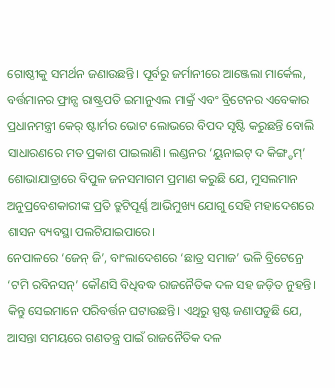ଗୋଷ୍ଠୀକୁ ସମର୍ଥନ ଜଣାଉଛନ୍ତି। ପୂର୍ବରୁ ଜର୍ମାନୀରେ ଆଞ୍ଜେଲା ମାର୍କେଲ, ବର୍ତ୍ତମାନର ଫ୍ରାନ୍ସ ରାଷ୍ଟ୍ରପତି ଇମାନୁଏଲ ମାକ୍ରଁ ଏବଂ ବ୍ରିଟେନର ଏବେକାର ପ୍ରଧାନମନ୍ତ୍ରୀ କେର୍ ଷ୍ଟାର୍ମର ଭୋଟ ଲୋଭରେ ବିପଦ ସୃଷ୍ଟି କରୁଛନ୍ତି ବୋଲି ସାଧାରଣରେ ମତ ପ୍ରକାଶ ପାଇଲାଣି। ଲଣ୍ଡନର ‘ୟୁନାଇଟ୍ ଦ କିଙ୍ଗ୍ଡମ୍’ ଶୋଭାଯାତ୍ରାରେ ବିପୁଳ ଜନସମାଗମ ପ୍ରମାଣ କରୁଛି ଯେ, ମୁସଲମାନ ଅନୁପ୍ରବେଶକାରୀଙ୍କ ପ୍ରତି ତ୍ରୁଟିପୂର୍ଣ୍ଣ ଆଭିମୁଖ୍ୟ ଯୋଗୁ ସେହି ମହାଦେଶରେ ଶାସନ ବ୍ୟବସ୍ଥା ପଲଟିଯାଇପାରେ।
ନେପାଳରେ ‘ଜେନ୍ ଜି’, ବାଂଲାଦେଶରେ ‘ଛାତ୍ର ସମାଜ’ ଭଳି ବ୍ରିଟେନ୍ରେ ‘ଟମି ରବିନସନ୍’ କୌଣସି ବିଧିବଦ୍ଧ ରାଜନୈତିକ ଦଳ ସହ ଜଡ଼ିତ ନୁହନ୍ତି। କିନ୍ତୁ ସେଇମାନେ ପରିବର୍ତ୍ତନ ଘଟାଉଛନ୍ତି। ଏଥିରୁ ସ୍ପଷ୍ଟ ଜଣାପଡୁଛି ଯେ, ଆସନ୍ତା ସମୟରେ ଗଣତନ୍ତ୍ର ପାଇଁ ରାଜନୈତିକ ଦଳ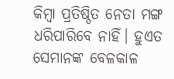କିମ୍ବା ପ୍ରତିଷ୍ଠିତ ନେତା ମଙ୍ଗ ଧରିପାରିବେ ନାହିଁ। ହୁଏତ ସେମାନଙ୍କ ବେଳକାଳ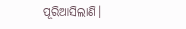ପୂରିଆସିଲାଣି।